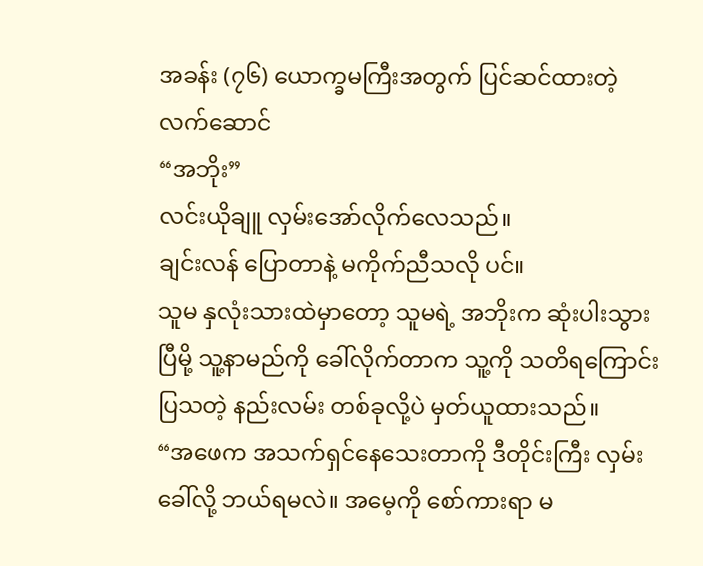အခန်း (၇၆) ယောက္ခမကြီးအတွက် ပြင်ဆင်ထားတဲ့ လက်ဆောင်
“အဘိုး”
လင်းယိုချူ လှမ်းအော်လိုက်လေသည်။
ချင်းလန် ပြောတာနဲ့ မကိုက်ညီသလို ပင်။
သူမ နှလုံးသားထဲမှာတော့ သူမရဲ့ အဘိုးက ဆုံးပါးသွားပြီမို့ သူ့နာမည်ကို ခေါ်လိုက်တာက သူ့ကို သတိရကြောင်း ပြသတဲ့ နည်းလမ်း တစ်ခုလို့ပဲ မှတ်ယူထားသည်။
“အဖေက အသက်ရှင်နေသေးတာကို ဒီတိုင်းကြီး လှမ်းခေါ်လို့ ဘယ်ရမလဲ။ အမေ့ကို စော်ကားရာ မ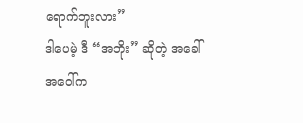ရောက်ဘူးလား”
ဒါပေမဲ့ ဒီ “အဘိုး” ဆိုတဲ့ အခေါ်အဝေါ်က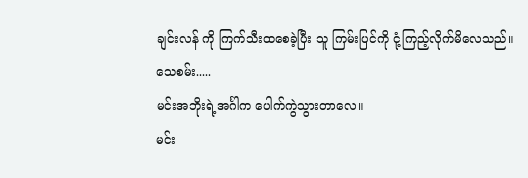ချင်းလန် ကို ကြက်သီးထစေခဲ့ပြီး သူ ကြမ်းပြင်ကို ငုံ့ကြည့်လိုက်မိလေသည်။
သေစမ်း.....
မင်းအဘိုးရဲ့အင်္ဂါက ပေါက်ကွဲသွားတာလေ။
မင်း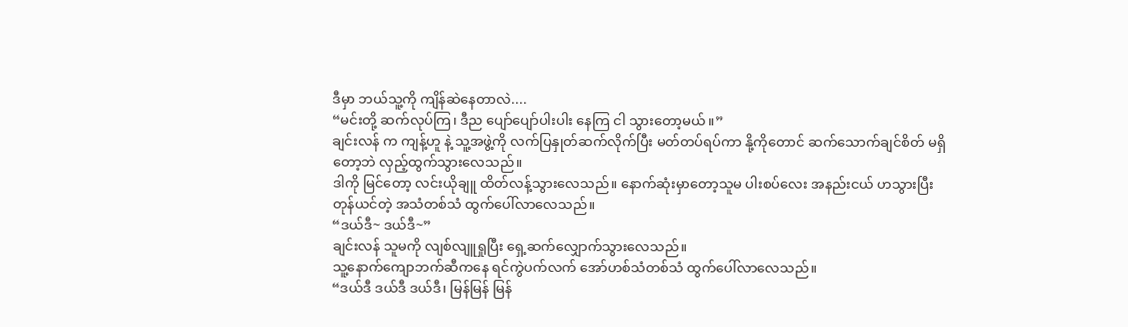ဒီမှာ ဘယ်သူ့ကို ကျိန်ဆဲနေတာလဲ....
“မင်းတို့ ဆက်လုပ်ကြ၊ ဒီည ပျော်ပျော်ပါးပါး နေကြ ငါ သွားတော့မယ်။”
ချင်းလန် က ကျန့်ဟူ နဲ့ သူ့အဖွဲ့ကို လက်ပြနှုတ်ဆက်လိုက်ပြီး မတ်တပ်ရပ်ကာ နို့ကိုတောင် ဆက်သောက်ချင်စိတ် မရှိတော့ဘဲ လှည့်ထွက်သွားလေသည်။
ဒါကို မြင်တော့ လင်းယိုချူ ထိတ်လန့်သွားလေသည်။ နောက်ဆုံးမှာတော့သူမ ပါးစပ်လေး အနည်းငယ် ဟသွားပြီး တုန်ယင်တဲ့ အသံတစ်သံ ထွက်ပေါ်လာလေသည်။
“ဒယ်ဒီ~ ဒယ်ဒီ~”
ချင်းလန် သူမကို လျစ်လျူရှုပြီး ရှေ့ဆက်လျှောက်သွားလေသည်။
သူ့နောက်ကျောဘက်ဆီကနေ ရင်ကွဲပက်လက် အော်ဟစ်သံတစ်သံ ထွက်ပေါ်လာလေသည်။
“ဒယ်ဒီ ဒယ်ဒီ ဒယ်ဒီ၊ မြန်မြန် မြန်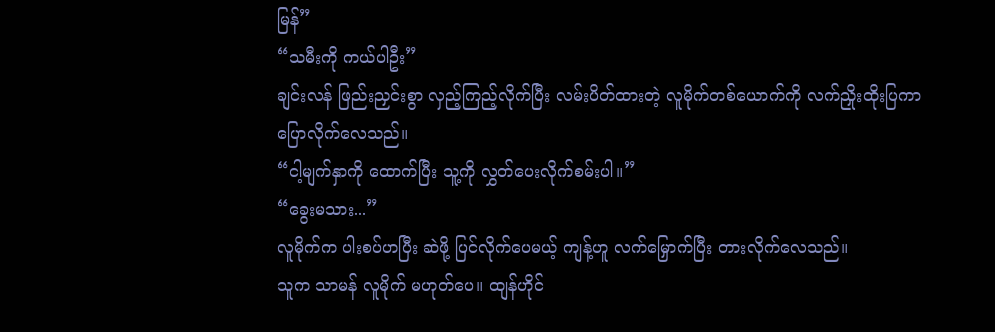မြန်”
“သမီးကို ကယ်ပါဦး”
ချင်းလန် ဖြည်းညှင်းစွာ လှည့်ကြည့်လိုက်ပြီး လမ်းပိတ်ထားတဲ့ လူမိုက်တစ်ယောက်ကို လက်ညှိုးထိုးပြကာ ပြောလိုက်လေသည်။
“ငါ့မျက်နှာကို ထောက်ပြီး သူ့ကို လွှတ်ပေးလိုက်စမ်းပါ။”
“ခွေးမသား...”
လူမိုက်က ပါးစပ်ဟပြီး ဆဲဖို့ ပြင်လိုက်ပေမယ့် ကျန့်ဟူ လက်မြှောက်ပြီး တားလိုက်လေသည်။
သူက သာမန် လူမိုက် မဟုတ်ပေ။ ထျန်ဟိုင်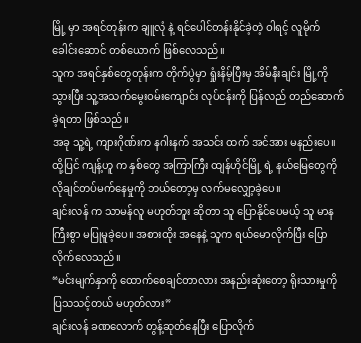မြို့ မှာ အရင်တုန်းက ချူလုံ နဲ့ ရင်ပေါင်တန်းနိုင်ခဲ့တဲ့ ဝါရင့် လူမိုက်ခေါင်းဆောင် တစ်ယောက် ဖြစ်လေသည်။
သူက အရင်နှစ်တွေတုန်းက တိုက်ပွဲမှာ ရှုံးနိမ့်ပြီးမှ အိမ်နီးချင်း မြို့ကို သွားပြီး သူ့အသက်မွေးဝမ်းကျောင်း လုပ်ငန်းကို ပြန်လည် တည်ဆောက်ခဲ့ရတာ ဖြစ်သည်။
အခု သူ့ရဲ့ ကျားဂိုဏ်းက နဂါးနက် အသင်း ထက် အင်အား မနည်းပေ။
ထို့ပြင် ကျန့်ဟူ က နှစ်တွေ အကြာကြီး ထျန်ဟိုင်မြို့ ရဲ့ နယ်မြေတွေကို လိုချင်တပ်မက်နေမှုကို ဘယ်တော့မှ လက်မလျှော့ခဲ့ပေ။
ချင်းလန် က သာမန်လူ မဟုတ်ဘူး ဆိုတာ သူ ပြောနိုင်ပေမယ့် သူ မာနကြီးစွာ မပြုမူခဲ့ပေ။ အစားထိုး အနေနဲ့ သူက ရယ်မောလိုက်ပြီး ပြောလိုက်လေသည်။
“မင်းမျက်နှာကို ထောက်စေချင်တာလား အနည်းဆုံးတော့ ရိုးသားမှုကို ပြသသင့်တယ် မဟုတ်လား”
ချင်းလန် ခဏလောက် တွန့်ဆုတ်နေပြီး ပြောလိုက်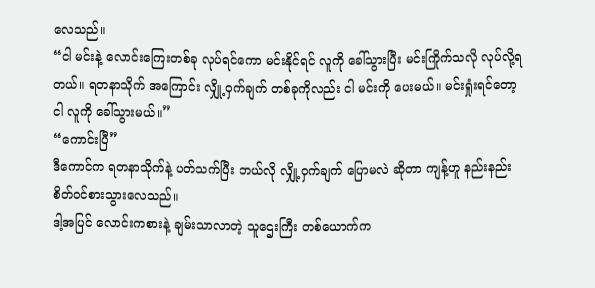လေသည်။
“ငါ မင်းနဲ့ လောင်းကြေးတစ်ခု လုပ်ရင်ကော မင်းနိုင်ရင် လူကို ခေါ်သွားပြီး မင်းကြိုက်သလို လုပ်လို့ရတယ်။ ရတနာသိုက် အကြောင်း လျှို့ဝှက်ချက် တစ်ခုကိုလည်း ငါ မင်းကို ပေးမယ်။ မင်းရှုံးရင်တော့ ငါ လူကို ခေါ်သွားမယ်။”
“ကောင်းပြီ”
ဒီကောင်က ရတနာသိုက်နဲ့ ပတ်သက်ပြီး ဘယ်လို လျှို့ဝှက်ချက် ပြောမလဲ ဆိုတာ ကျန့်ဟူ နည်းနည်း စိတ်ဝင်စားသွားလေသည်။
ဒါ့အပြင် လောင်းကစားနဲ့ ချမ်းသာလာတဲ့ သူဌေးကြီး တစ်ယောက်က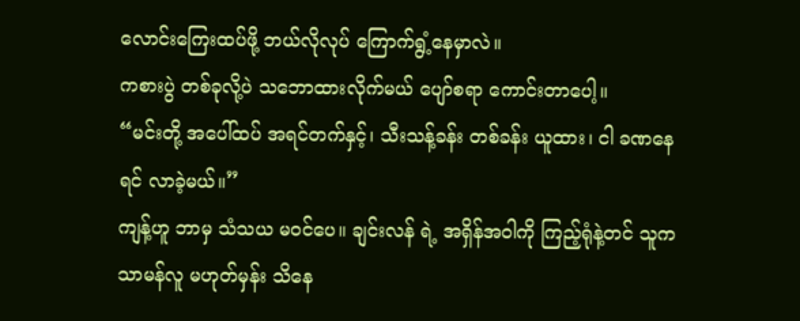လောင်းကြေးထပ်ဖို့ ဘယ်လိုလုပ် ကြောက်ရွံ့နေမှာလဲ။
ကစားပွဲ တစ်ခုလို့ပဲ သဘောထားလိုက်မယ် ပျော်စရာ ကောင်းတာပေါ့။
“မင်းတို့ အပေါ်ထပ် အရင်တက်နှင့်၊ သီးသန့်ခန်း တစ်ခန်း ယူထား၊ ငါ ခဏနေရင် လာခဲ့မယ်။”
ကျန့်ဟူ ဘာမှ သံသယ မဝင်ပေ။ ချင်းလန် ရဲ့ အရှိန်အဝါကို ကြည့်ရုံနဲ့တင် သူက သာမန်လူ မဟုတ်မှန်း သိနေ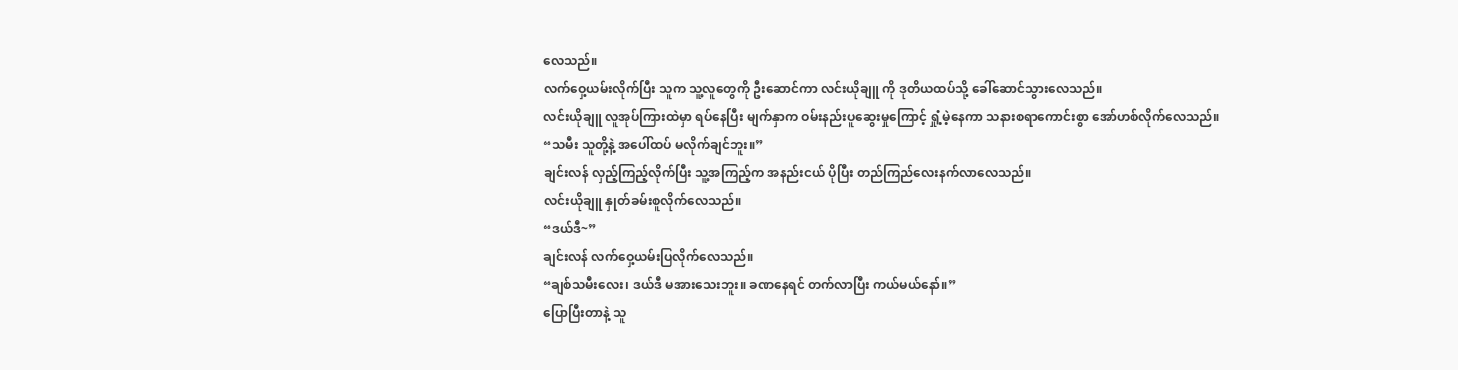လေသည်။
လက်ဝှေ့ယမ်းလိုက်ပြီး သူက သူ့လူတွေကို ဦးဆောင်ကာ လင်းယိုချူ ကို ဒုတိယထပ်သို့ ခေါ်ဆောင်သွားလေသည်။
လင်းယိုချူ လူအုပ်ကြားထဲမှာ ရပ်နေပြီး မျက်နှာက ဝမ်းနည်းပူဆွေးမှုကြောင့် ရှုံ့မဲ့နေကာ သနားစရာကောင်းစွာ အော်ဟစ်လိုက်လေသည်။
“သမီး သူတို့နဲ့ အပေါ်ထပ် မလိုက်ချင်ဘူး။”
ချင်းလန် လှည့်ကြည့်လိုက်ပြီး သူ့အကြည့်က အနည်းငယ် ပိုပြီး တည်ကြည်လေးနက်လာလေသည်။
လင်းယိုချူ နှုတ်ခမ်းစူလိုက်လေသည်။
“ဒယ်ဒီ~”
ချင်းလန် လက်ဝှေ့ယမ်းပြလိုက်လေသည်။
“ချစ်သမီးလေး၊ ဒယ်ဒီ မအားသေးဘူး။ ခဏနေရင် တက်လာပြီး ကယ်မယ်နော်။”
ပြောပြီးတာနဲ့ သူ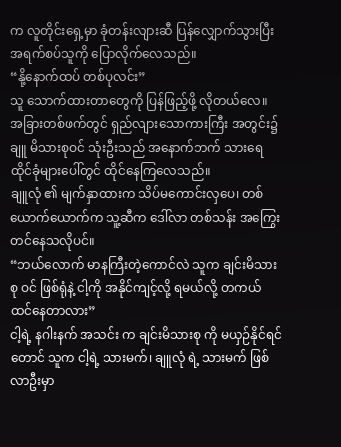က လူတိုင်းရှေ့မှာ ခုံတန်းလျားဆီ ပြန်လျှောက်သွားပြီး အရက်စပ်သူကို ပြောလိုက်လေသည်။
“နို့နောက်ထပ် တစ်ပုလင်း”
သူ သောက်ထားတာတွေကို ပြန်ဖြည့်ဖို့ လိုတယ်လေ။
အခြားတစ်ဖက်တွင် ရှည်လျားသောကားကြီး အတွင်း၌ ချူ မိသားစုဝင် သုံးဦးသည် အနောက်ဘက် သားရေထိုင်ခုံများပေါ်တွင် ထိုင်နေကြလေသည်။
ချူလုံ ၏ မျက်နှာထားက သိပ်မကောင်းလှပေ၊ တစ်ယောက်ယောက်က သူ့ဆီက ဒေါ်လာ တစ်သန်း အကြွေးတင်နေသလိုပင်။
“ဘယ်လောက် မာနကြီးတဲ့ကောင်လဲ သူက ချင်းမိသားစု ဝင် ဖြစ်ရုံနဲ့ ငါ့ကို အနိုင်ကျင့်လို့ ရမယ်လို့ တကယ် ထင်နေတာလား”
ငါ့ရဲ့ နဂါးနက် အသင်း က ချင်းမိသားစု ကို မယှဉ်နိုင်ရင်တောင် သူက ငါ့ရဲ့ သားမက်၊ ချူလုံ ရဲ့ သားမက် ဖြစ်လာဦးမှာ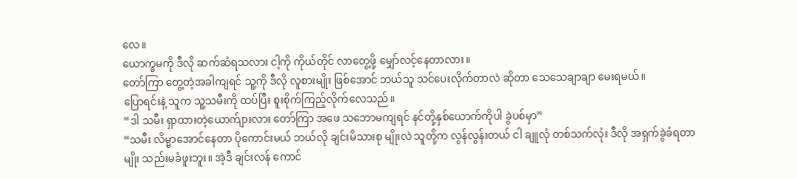လေ။
ယောက္ခမကို ဒီလို ဆက်ဆံရသလား ငါ့ကို ကိုယ်တိုင် လာတွေ့ဖို့ မျှော်လင့်နေတာလား။
တော်ကြာ တွေ့တဲ့အခါကျရင် သူ့ကို ဒီလို လူစားမျိုး ဖြစ်အောင် ဘယ်သူ သင်ပေးလိုက်တာလဲ ဆိုတာ သေသေချာချာ မေးရမယ်။
ပြောရင်းနဲ့ သူက သူ့သမီးကို ထပ်ပြီး စူးစိုက်ကြည့်လိုက်လေသည်။
“ဒါ သမီး ရှာထားတဲ့ယောက်ျားလား တော်ကြာ အဖေ သဘောမကျရင် နင်တို့နှစ်ယောက်ကိုပါ ခွဲပစ်မှာ”
“သမီး လိမ္မာအောင်နေတာ ပိုကောင်းမယ် ဘယ်လို ချင်းမိသားစု မျိုးလဲ သူတို့က လွန်လွန်းတယ် ငါ ချူလုံ တစ်သက်လုံး ဒီလို အရှက်ခွဲခံရတာမျိုး သည်းမခံဖူးဘူး။ အဲ့ဒီ ချင်းလန် ကောင်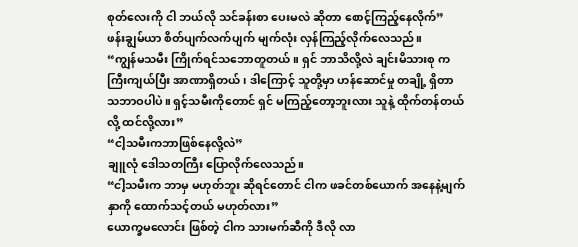စုတ်လေးကို ငါ ဘယ်လို သင်ခန်းစာ ပေးမလဲ ဆိုတာ စောင့်ကြည့်နေလိုက်”
ဖန်းချွမ်ယာ စိတ်ပျက်လက်ပျက် မျက်လုံး လှန်ကြည့်လိုက်လေသည်။
“ကျွန်မသမီး ကြိုက်ရင်သဘောတူတယ်။ ရှင် ဘာသိလို့လဲ ချင်းမိသားစု က ကြီးကျယ်ပြီး အာဏာရှိတယ်၊ ဒါကြောင့် သူတို့မှာ ဟန်ဆောင်မှု တချို့ ရှိတာ သဘာဝပါပဲ။ ရှင့်သမီးကိုတောင် ရှင် မကြည့်တော့ဘူးလား သူနဲ့ ထိုက်တန်တယ်လို့ ထင်လို့လား”
“ငါ့သမီးကဘာဖြစ်နေလို့လဲ”
ချူလုံ ဒေါသတကြီး ပြောလိုက်လေသည်။
“ငါ့သမီးက ဘာမှ မဟုတ်ဘူး ဆိုရင်တောင် ငါက ဖခင်တစ်ယောက် အနေနဲ့မျက်နှာကို ထောက်သင့်တယ် မဟုတ်လား”
ယောက္ခမလောင်း ဖြစ်တဲ့ ငါက သားမက်ဆီကို ဒီလို လာ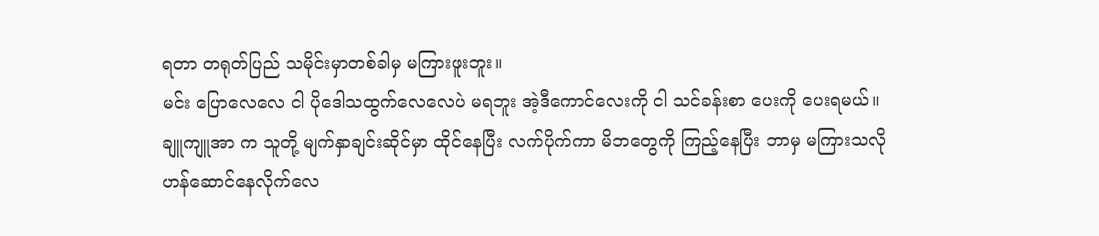ရတာ တရုတ်ပြည် သမိုင်းမှာတစ်ခါမှ မကြားဖူးဘူး။
မင်း ပြောလေလေ ငါ ပိုဒေါသထွက်လေလေပဲ မရဘူး အဲ့ဒီကောင်လေးကို ငါ သင်ခန်းစာ ပေးကို ပေးရမယ်။
ချူကျူအာ က သူတို့ မျက်နှာချင်းဆိုင်မှာ ထိုင်နေပြီး လက်ပိုက်ကာ မိဘတွေကို ကြည့်နေပြီး ဘာမှ မကြားသလို ဟန်ဆောင်နေလိုက်လေ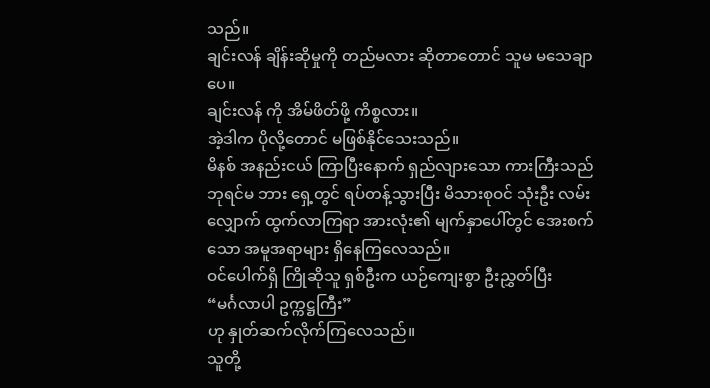သည်။
ချင်းလန် ချိန်းဆိုမှုကို တည်မလား ဆိုတာတောင် သူမ မသေချာပေ။
ချင်းလန် ကို အိမ်ဖိတ်ဖို့ ကိစ္စလား။
အဲ့ဒါက ပိုလို့တောင် မဖြစ်နိုင်သေးသည်။
မိနစ် အနည်းငယ် ကြာပြီးနောက် ရှည်လျားသော ကားကြီးသည် ဘုရင်မ ဘား ရှေ့တွင် ရပ်တန့်သွားပြီး မိသားစုဝင် သုံးဦး လမ်းလျှောက် ထွက်လာကြရာ အားလုံး၏ မျက်နှာပေါ်တွင် အေးစက်သော အမူအရာများ ရှိနေကြလေသည်။
ဝင်ပေါက်ရှိ ကြိုဆိုသူ ရှစ်ဦးက ယဉ်ကျေးစွာ ဦးညွှတ်ပြီး
“မင်္ဂလာပါ ဥက္ကဋ္ဌကြီး”
ဟု နှုတ်ဆက်လိုက်ကြလေသည်။
သူတို့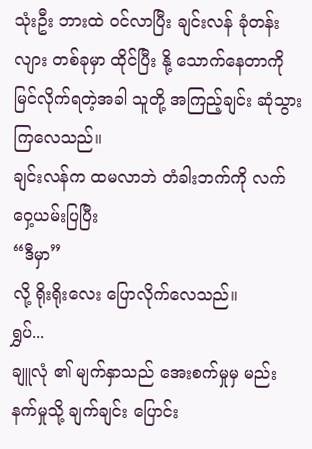သုံးဦး ဘားထဲ ဝင်လာပြီး ချင်းလန် ခုံတန်းလျား တစ်ခုမှာ ထိုင်ပြီး နို့ သောက်နေတာကို မြင်လိုက်ရတဲ့အခါ သူတို့ အကြည့်ချင်း ဆုံသွားကြလေသည်။
ချင်းလန်က ထမလာဘဲ တံခါးဘက်ကို လက်ဝှေ့ယမ်းပြပြီး
“ဒီမှာ”
လို့ ရိုးရိုးလေး ပြောလိုက်လေသည်။
ရွှပ်...
ချူလုံ ၏ မျက်နှာသည် အေးစက်မှုမှ မည်းနက်မှုသို့ ချက်ချင်း ပြောင်း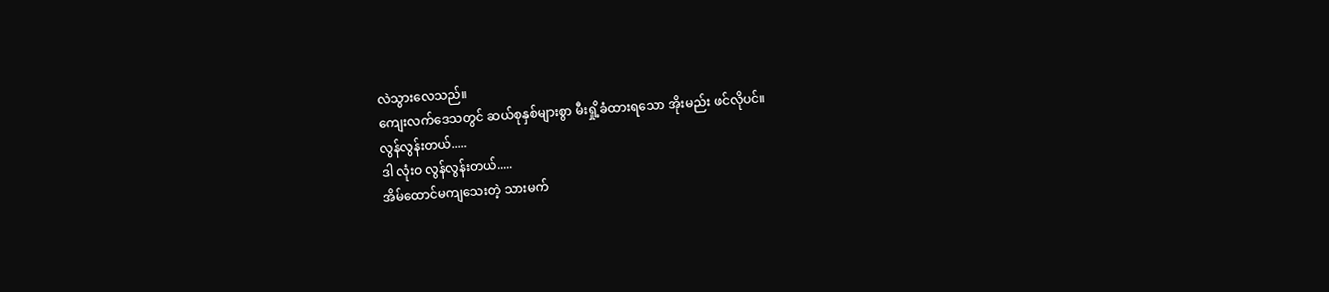လဲသွားလေသည်။
ကျေးလက်ဒေသတွင် ဆယ်စုနှစ်များစွာ မီးရှို့ခံထားရသော အိုးမည်း ဖင်လိုပင်။
လွန်လွန်းတယ်.....
ဒါ လုံးဝ လွန်လွန်းတယ်.....
အိမ်ထောင်မကျသေးတဲ့ သားမက်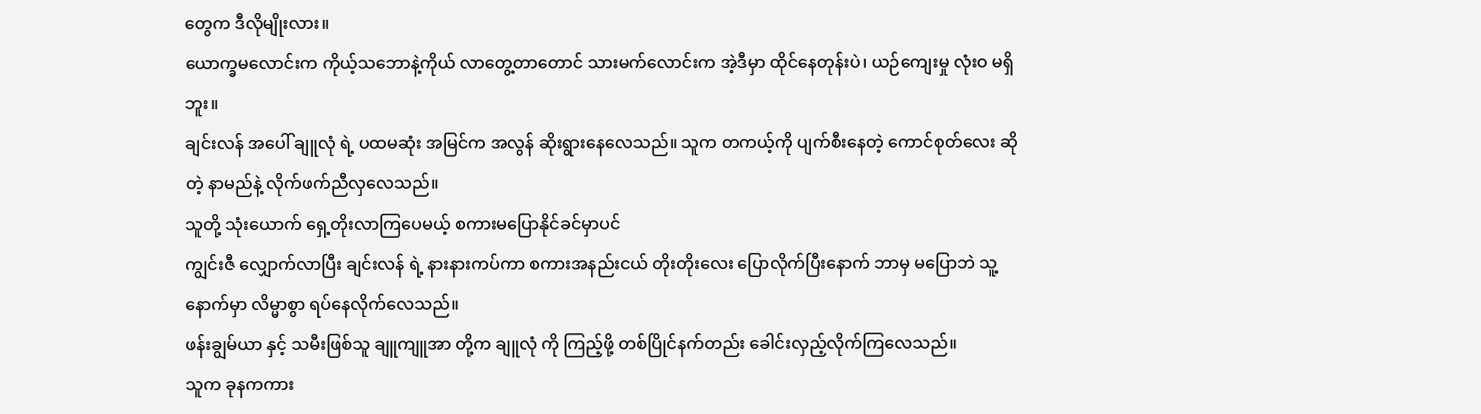တွေက ဒီလိုမျိုးလား။
ယောက္ခမလောင်းက ကိုယ့်သဘောနဲ့ကိုယ် လာတွေ့တာတောင် သားမက်လောင်းက အဲ့ဒီမှာ ထိုင်နေတုန်းပဲ၊ ယဉ်ကျေးမှု လုံးဝ မရှိဘူး။
ချင်းလန် အပေါ် ချူလုံ ရဲ့ ပထမဆုံး အမြင်က အလွန် ဆိုးရွားနေလေသည်။ သူက တကယ့်ကို ပျက်စီးနေတဲ့ ကောင်စုတ်လေး ဆိုတဲ့ နာမည်နဲ့ လိုက်ဖက်ညီလှလေသည်။
သူတို့ သုံးယောက် ရှေ့တိုးလာကြပေမယ့် စကားမပြောနိုင်ခင်မှာပင်
ကျွင်းဇီ လျှောက်လာပြီး ချင်းလန် ရဲ့ နားနားကပ်ကာ စကားအနည်းငယ် တိုးတိုးလေး ပြောလိုက်ပြီးနောက် ဘာမှ မပြောဘဲ သူ့နောက်မှာ လိမ္မာစွာ ရပ်နေလိုက်လေသည်။
ဖန်းချွမ်ယာ နှင့် သမီးဖြစ်သူ ချူကျူအာ တို့က ချူလုံ ကို ကြည့်ဖို့ တစ်ပြိုင်နက်တည်း ခေါင်းလှည့်လိုက်ကြလေသည်။
သူက ခုနကကား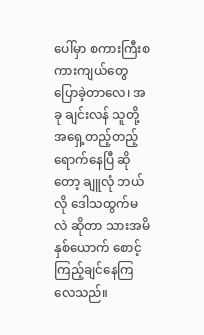ပေါ်မှာ စကားကြီးစကားကျယ်တွေ ပြောခဲ့တာလေ၊ အခု ချင်းလန် သူတို့ အရှေ့တည့်တည့် ရောက်နေပြီ ဆိုတော့ ချူလုံ ဘယ်လို ဒေါသထွက်မလဲ ဆိုတာ သားအမိနှစ်ယောက် စောင့်ကြည့်ချင်နေကြလေသည်။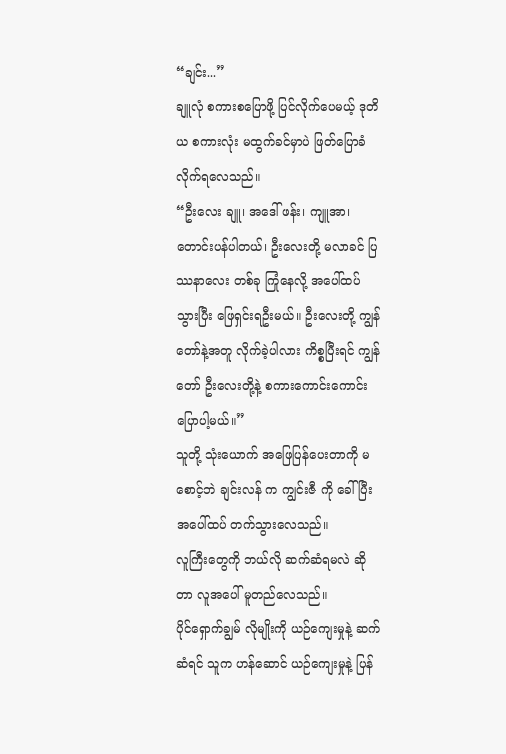“ချင်း...”
ချူလုံ စကားစပြောဖို့ ပြင်လိုက်ပေမယ့် ဒုတိယ စကားလုံး မထွက်ခင်မှာပဲ ဖြတ်ပြောခံလိုက်ရလေသည်။
“ဦးလေး ချူ၊ အဒေါ် ဖန်း၊ ကျူအာ၊ တောင်းပန်ပါတယ်၊ ဦးလေးတို့ မလာခင် ပြဿနာလေး တစ်ခု ကြုံနေလို့ အပေါ်ထပ် သွားပြီး ဖြေရှင်းရဦးမယ်။ ဦးလေးတို့ ကျွန်တော်နဲ့အတူ လိုက်ခဲ့ပါလား ကိစ္စပြီးရင် ကျွန်တော် ဦးလေးတို့နဲ့ စကားကောင်းကောင်း ပြောပါ့မယ်။”
သူတို့ သုံးယောက် အဖြေပြန်ပေးတာကို မစောင့်ဘဲ ချင်းလန် က ကျွင်းဇီ ကို ခေါ်ပြီး အပေါ်ထပ် တက်သွားလေသည်။
လူကြီးတွေကို ဘယ်လို ဆက်ဆံရမလဲ ဆိုတာ လူအပေါ် မူတည်လေသည်။
ပိုင်ရှောက်ချွမ် လိုမျိုးကို ယဉ်ကျေးမှုနဲ့ ဆက်ဆံရင် သူက ဟန်ဆောင် ယဉ်ကျေးမှုနဲ့ ပြန်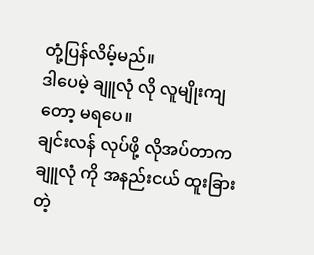တုံ့ပြန်လိမ့်မည်။
ဒါပေမဲ့ ချူလုံ လို လူမျိုးကျတော့ မရပေ။
ချင်းလန် လုပ်ဖို့ လိုအပ်တာက ချူလုံ ကို အနည်းငယ် ထူးခြားတဲ့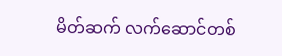မိတ်ဆက် လက်ဆောင်တစ်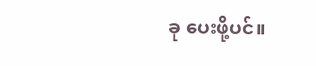ခု ပေးဖို့ပင်။